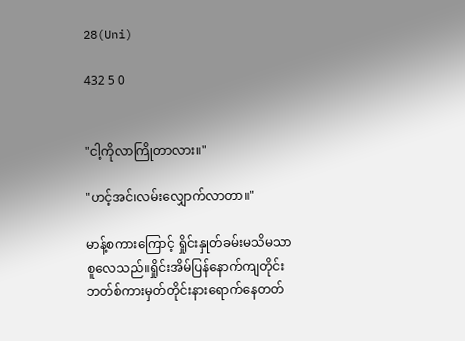28(Uni)

432 5 0


"ငါ့ကိုလာကြိုတာလား။"

"ဟင့်အင်၊လမ်းလျှောက်လာတာ။"

မာန့်စကားကြောင့် ရှိုင်းနှုတ်ခမ်းမသိမသာစူလေသည်။ရှိုင်းအိမ်ပြန်နောက်ကျတိုင်း ဘတ်စ်ကားမှတ်တိုင်းနားရောက်နေတတ်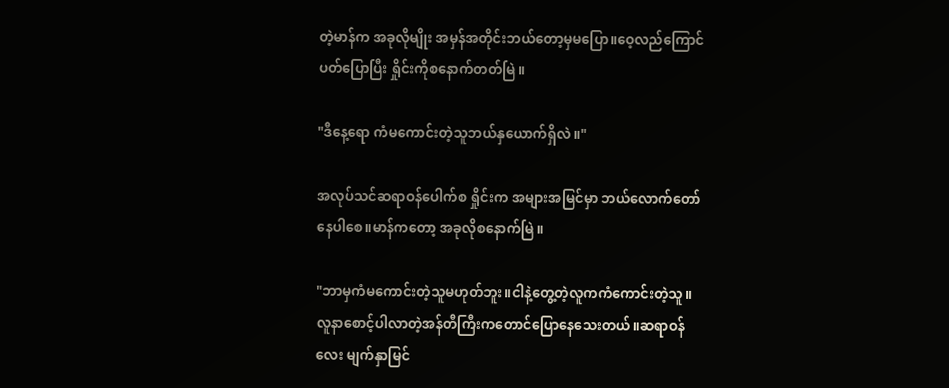တဲ့မာန်က အခုလိုမျိုး အမှန်အတိုင်းဘယ်တော့မှမပြော။ဝေ့လည်ကြောင်ပတ်ပြောပြီး ရှိုင်းကိုစနောက်တတ်မြဲ။

"ဒီနေ့ရော ကံမကောင်းတဲ့သူဘယ်နှယောက်ရှိလဲ။"

အလုပ်သင်ဆရာဝန်ပေါက်စ ရှိုင်းက အများအမြင်မှာ ဘယ်လောက်တော်နေပါစေ။မာန်ကတော့ အခုလိုစနောက်မြဲ။

"ဘာမှကံမကောင်းတဲ့သူမဟုတ်ဘူး။ငါနဲ့တွေ့တဲ့လူကကံကောင်းတဲ့သူ။လူနာစောင့်ပါလာတဲ့အန်တီကြီးကတောင်ပြောနေသေးတယ်။ဆရာဝန်လေး မျက်နှာမြင်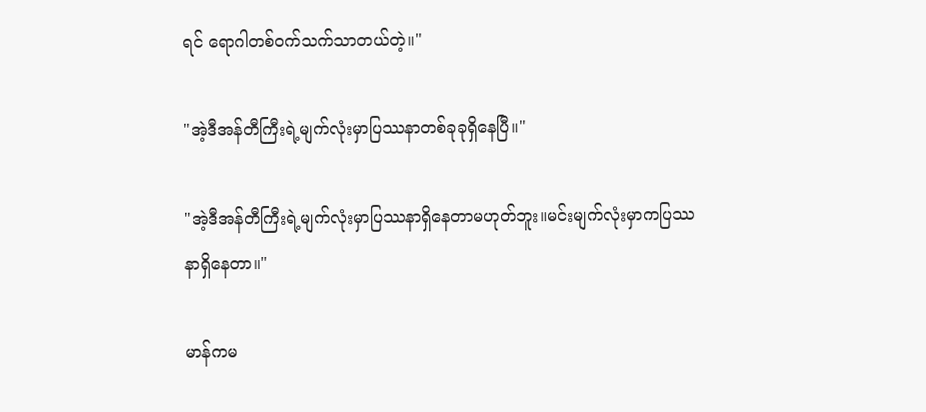ရင် ရောဂါတစ်ဝက်သက်သာတယ်တဲ့။"

"အဲ့ဒီအန်တီကြီးရဲ့မျက်လုံးမှာပြဿနာတစ်ခုခုရှိနေပြီ။"

"အဲ့ဒီအန်တီကြီးရဲ့မျက်လုံးမှာပြဿနာရှိနေတာမဟုတ်ဘူး။မင်းမျက်လုံးမှာကပြဿနာရှိနေတာ။"

မာန်ကမ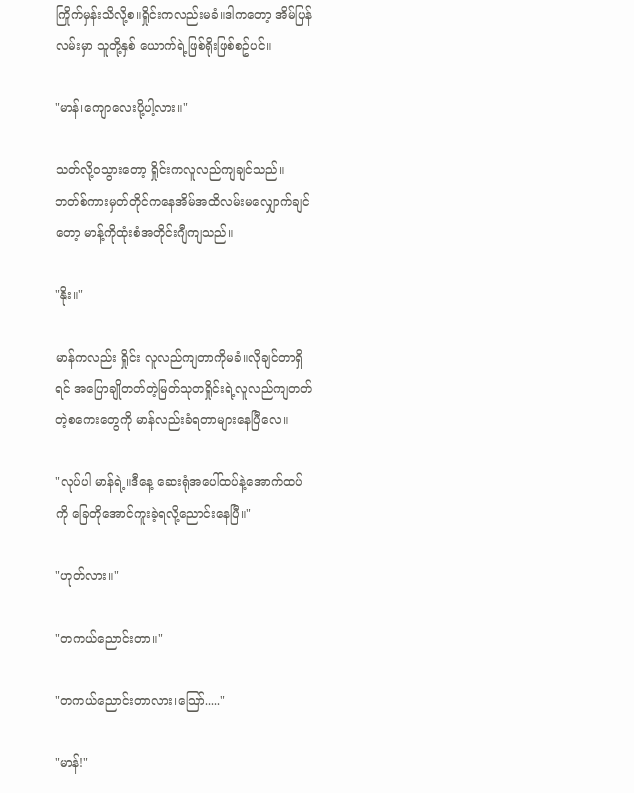ကြိုက်မှန်းသိလို့စ။ရှိုင်းကလည်းမခံ။ဒါကတော့ အိမ်ပြန်လမ်းမှာ သူတို့နှစ် ယောက်ရဲ့ဖြစ်ရိုးဖြစ်စဥ်ပင်။

"မာန်၊ကျောလေးပို့ပါ့လား။"

သတ်လို့ဝသွားတော့ ရှိုင်းကလူလည်ကျချင်သည်။ဘတ်စ်ကားမှတ်တိုင်ကနေအိမ်အထိလမ်းမလျှောက်ချင်တော့ မာန့်ကိုထုံးစံအတိုင်းဂျီကျသည်။

"နိုး။"

မာန်ကလည်း ရှိုင်း လူလည်ကျတာကိုမခံ။လိုချင်တာရှိရင် အပြောချိုတတ်တဲ့မြတ်သုတရှိုင်းရဲ့လူလည်ကျတတ်တဲ့စကေးတွေကို မာန်လည်းခံရတာများနေပြီလေ။

"လုပ်ပါ မာန်ရဲ့။ဒီနေ့ ဆေးရုံအပေါ်ထပ်နဲ့အောက်ထပ်ကို ခြေတိုအောင်ကူးခဲ့ရလို့ညောင်းနေပြီ။"

"ဟုတ်လား။"

"တကယ်ညောင်းတာ။"

"တကယ်ညောင်းတာလား၊သြော်....."

"မာန်!"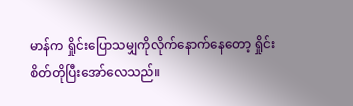မာန်က ရှိုင်းပြောသမျှကိုလိုက်နောက်နေတော့ ရှိုင်းစိတ်တိုပြီးအော်လေသည်။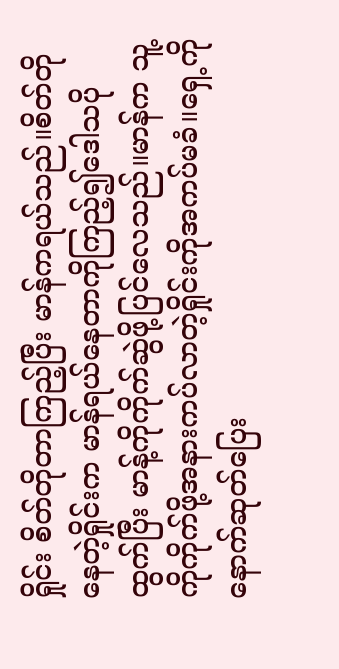ရှိုင်း စိတ်တိုတာကြည့်ပြီး မာန်ကရယ်သည်။စိတ်တိုနေတဲ့ရှိုင်းက မာန်ရယ်နေတာကိုကြည့်၍ဒေါသပိုထွက်ပြီး မာန့်ကိုကိုက်ဆွဲဖို့ပြင်လေသည်။မာန်က သူ့ကိုကိုက်ဖို့အနားကပ်လာတဲ့ရှိုင်းကိုအကပ်မခံ။ရှေ့ကိုနောက်ဆုတ်ပြေး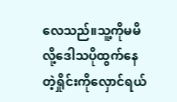လေသည်။သူ့ကိုမမိလို့ဒေါသပိုထွက်နေတဲ့ရှိုင်းကိုလှောင်ရယ်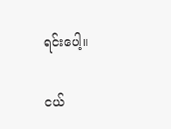ရင်းပေါ့။

ငယ်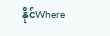နိုင်Where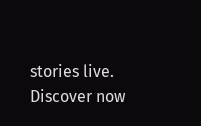stories live. Discover now